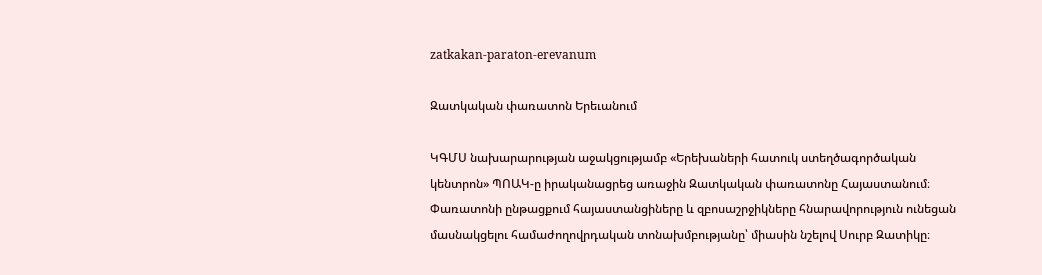zatkakan-paraton-erevanum

Զատկական փառատոն Երեւանում

ԿԳՄՍ նախարարության աջակցությամբ «Երեխաների հատուկ ստեղծագործական կենտրոն» ՊՈԱԿ-ը իրականացրեց առաջին Զատկական փառատոնը Հայաստանում։  Փառատոնի ընթացքում հայաստանցիները և զբոսաշրջիկները հնարավորություն ունեցան մասնակցելու համաժողովրդական տոնախմբությանը՝ միասին նշելով Սուրբ Զատիկը։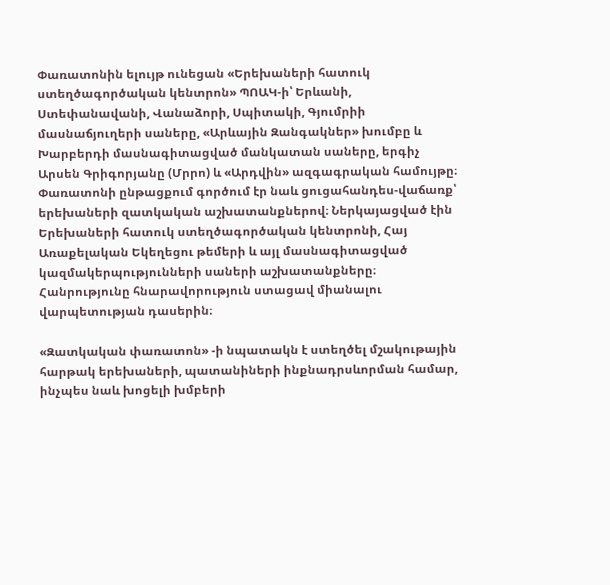Փառատոնին ելույթ ունեցան «Երեխաների հատուկ ստեղծագործական կենտրոն» ՊՈԱԿ-ի՝ Երևանի, Ստեփանավանի, Վանաձորի, Սպիտակի, Գյումրիի մասնաճյուղերի սաները, «Արևային Զանգակներ» խումբը և Խարբերդի մասնագիտացված մանկատան սաները, երգիչ Արսեն Գրիգորյանը (Մրրո) և «Արդվին» ազգագրական համույթը։ Փառատոնի ընթացքում գործում էր նաև ցուցահանդես-վաճառք՝  երեխաների զատկական աշխատանքներով։ Ներկայացված էին Երեխաների հատուկ ստեղծագործական կենտրոնի, Հայ Առաքելական Եկեղեցու թեմերի և այլ մասնագիտացված կազմակերպությունների սաների աշխատանքները։ Հանրությունը հնարավորություն ստացավ միանալու վարպետության դասերին։

«Զատկական փառատոն» -ի նպատակն է ստեղծել մշակութային հարթակ երեխաների, պատանիների ինքնադրսևորման համար, ինչպես նաև խոցելի խմբերի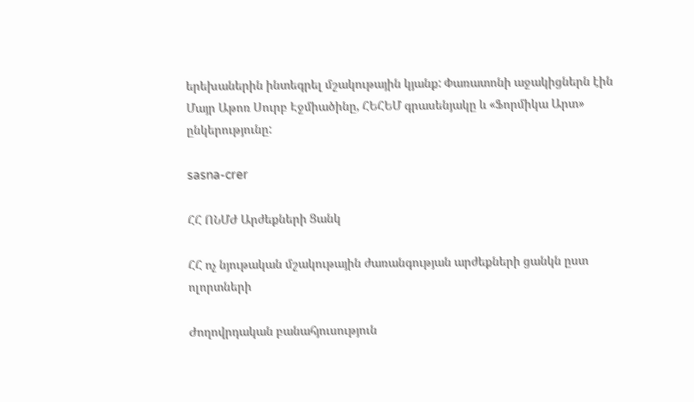երեխաներին ինտեգրել մշակութային կյանք: Փառատոնի աջակիցներն էին Մայր Աթոռ Սուրբ Էջմիածինը, ՀԵՀԵՄ գրասենյակը և «Ֆորմիկա Արտ» ընկերությունը:

sasna-crer

ՀՀ ՈՆՄԺ Արժեքների Ցանկ

ՀՀ ոչ նյութական մշակութային ժառանգության արժեքների ցանկն ըստ ոլորտների

Ժողովրդական բանահյուսություն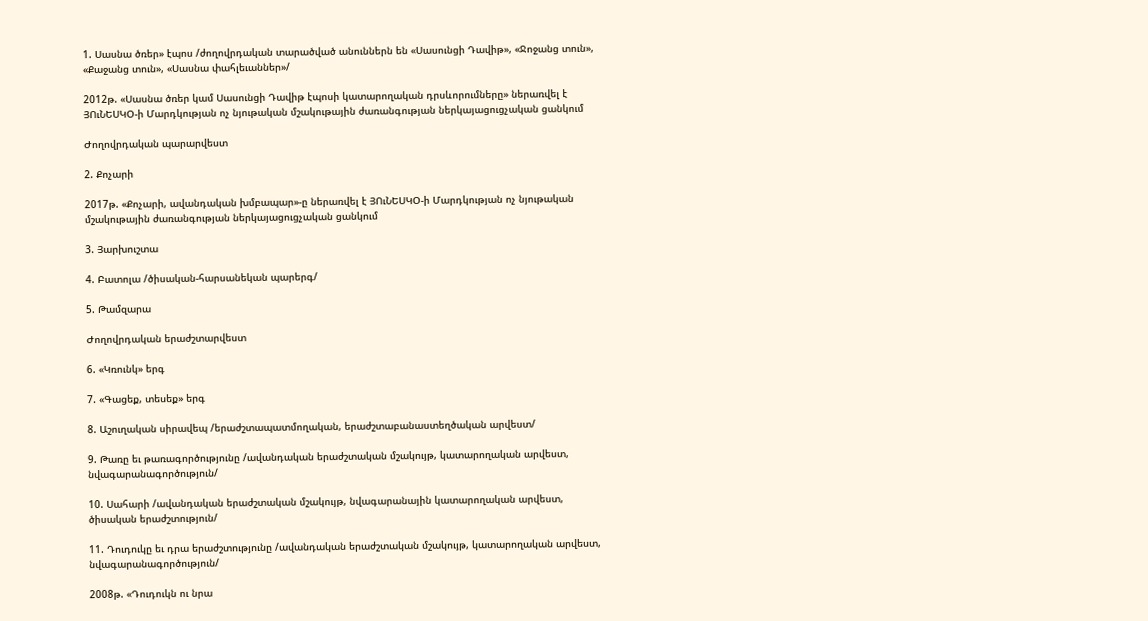1. Սասնա ծռեր» էպոս /ժողովրդական տարածված անուններն են «Սասունցի Դավիթ», «Ջոջանց տուն», «Քաջանց տուն», «Սասնա փահլեւաններ»/

2012թ. «Սասնա ծռեր կամ Սասունցի Դավիթ էպոսի կատարողական դրսևորումները» ներառվել է ՅՈւՆԵՍԿՕ-ի Մարդկության ոչ նյութական մշակութային ժառանգության ներկայացուցչական ցանկում

Ժողովրդական պարարվեստ

2. Քոչարի

2017թ. «Քոչարի, ավանդական խմբապար»-ը ներառվել է ՅՈւՆԵՍԿՕ-ի Մարդկության ոչ նյութական մշակութային ժառանգության ներկայացուցչական ցանկում

3. Յարխուշտա

4. Բատոլա /ծիսական-հարսանեկան պարերգ/

5. Թամզարա

Ժողովրդական երաժշտարվեստ

6. «Կռունկ» երգ

7. «Գացեք, տեսեք» երգ

8. Աշուղական սիրավեպ /երաժշտապատմողական, երաժշտաբանաստեղծական արվեստ/

9. Թառը եւ թառագործությունը /ավանդական երաժշտական մշակույթ, կատարողական արվեստ, նվագարանագործություն/

10. Սահարի /ավանդական երաժշտական մշակույթ, նվագարանային կատարողական արվեստ, ծիսական երաժշտություն/

11. Դուդուկը եւ դրա երաժշտությունը /ավանդական երաժշտական մշակույթ, կատարողական արվեստ, նվագարանագործություն/

2008թ. «Դուդուկն ու նրա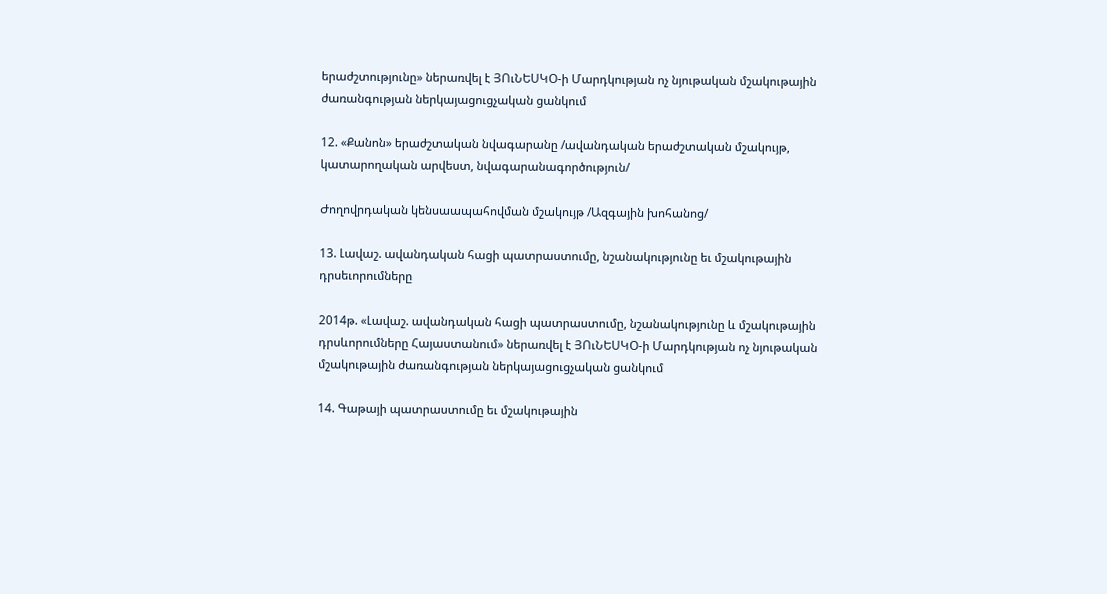երաժշտությունը» ներառվել է ՅՈւՆԵՍԿՕ-ի Մարդկության ոչ նյութական մշակութային ժառանգության ներկայացուցչական ցանկում

12. «Քանոն» երաժշտական նվագարանը /ավանդական երաժշտական մշակույթ, կատարողական արվեստ, նվագարանագործություն/

Ժողովրդական կենսաապահովման մշակույթ /Ազգային խոհանոց/

13. Լավաշ. ավանդական հացի պատրաստումը, նշանակությունը եւ մշակութային դրսեւորումները

2014թ. «Լավաշ. ավանդական հացի պատրաստումը, նշանակությունը և մշակութային դրսևորումները Հայաստանում» ներառվել է ՅՈւՆԵՍԿՕ-ի Մարդկության ոչ նյութական մշակութային ժառանգության ներկայացուցչական ցանկում

14. Գաթայի պատրաստումը եւ մշակութային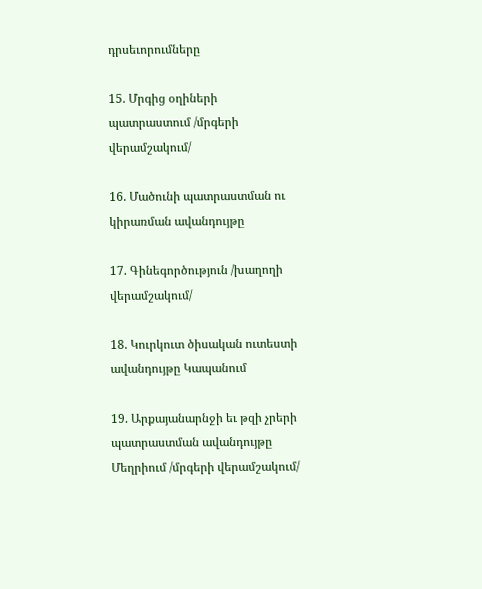դրսեւորումները

15. Մրգից օղիների պատրաստում /մրգերի վերամշակում/

16. Մածունի պատրաստման ու կիրառման ավանդույթը

17. Գինեգործություն /խաղողի վերամշակում/

18. Կուրկուտ ծիսական ուտեստի ավանդույթը Կապանում

19. Արքայանարնջի եւ թզի չրերի պատրաստման ավանդույթը Մեղրիում /մրգերի վերամշակում/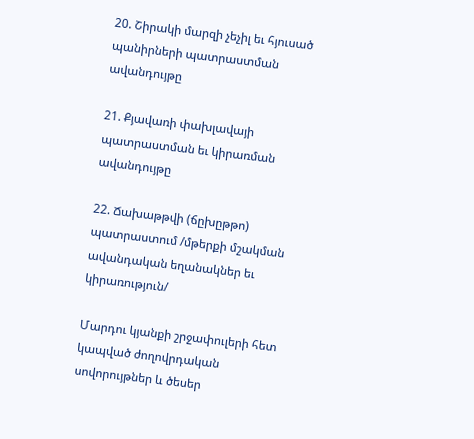20. Շիրակի մարզի չեչիլ եւ հյուսած պանիրների պատրաստման ավանդույթը

21. Քյավառի փախլավայի պատրաստման եւ կիրառման ավանդույթը

22. Ճախաթթվի (ճըխըթթո) պատրաստում /մթերքի մշակման ավանդական եղանակներ եւ կիրառություն/

Մարդու կյանքի շրջափուլերի հետ կապված ժողովրդական սովորույթներ և ծեսեր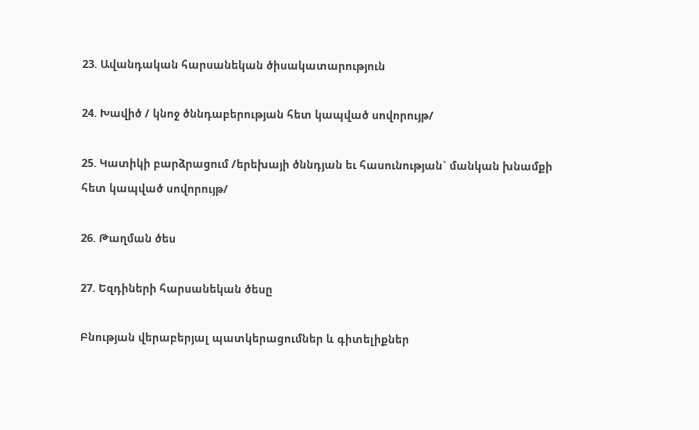23. Ավանդական հարսանեկան ծիսակատարություն

24. Խավիծ / կնոջ ծննդաբերության հետ կապված սովորույթ/

25. Կատիկի բարձրացում /երեխայի ծննդյան եւ հասունության` մանկան խնամքի հետ կապված սովորույթ/

26. Թաղման ծես

27. Եզդիների հարսանեկան ծեսը

Բնության վերաբերյալ պատկերացումներ և գիտելիքներ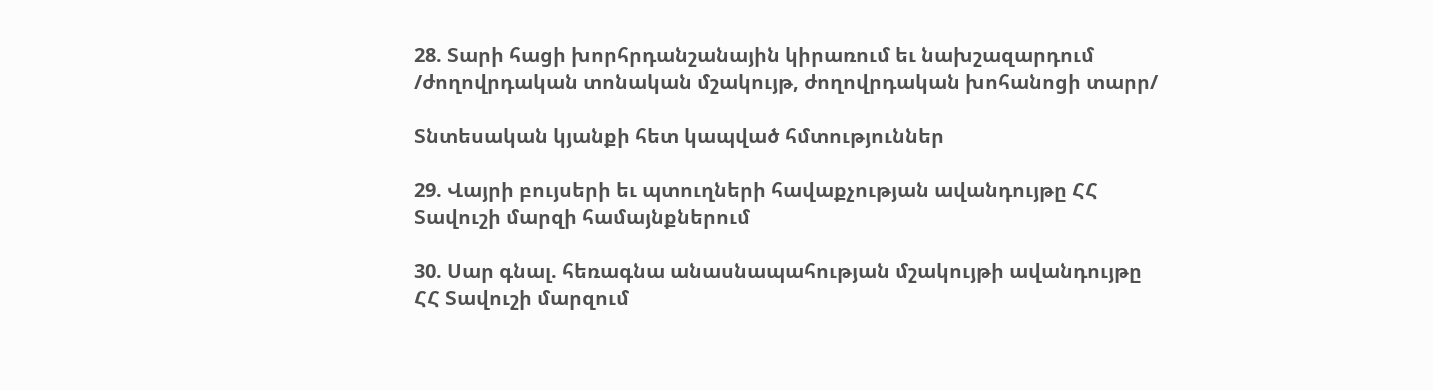28. Տարի հացի խորհրդանշանային կիրառում եւ նախշազարդում /ժողովրդական տոնական մշակույթ, ժողովրդական խոհանոցի տարր/

Տնտեսական կյանքի հետ կապված հմտություններ

29. Վայրի բույսերի եւ պտուղների հավաքչության ավանդույթը ՀՀ Տավուշի մարզի համայնքներում

30. Սար գնալ. հեռագնա անասնապահության մշակույթի ավանդույթը ՀՀ Տավուշի մարզում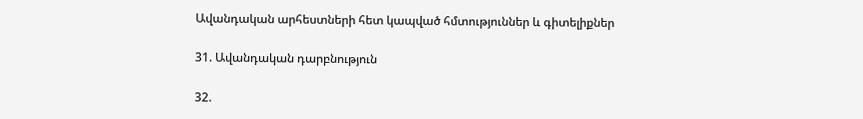Ավանդական արհեստների հետ կապված հմտություններ և գիտելիքներ

31. Ավանդական դարբնություն

32.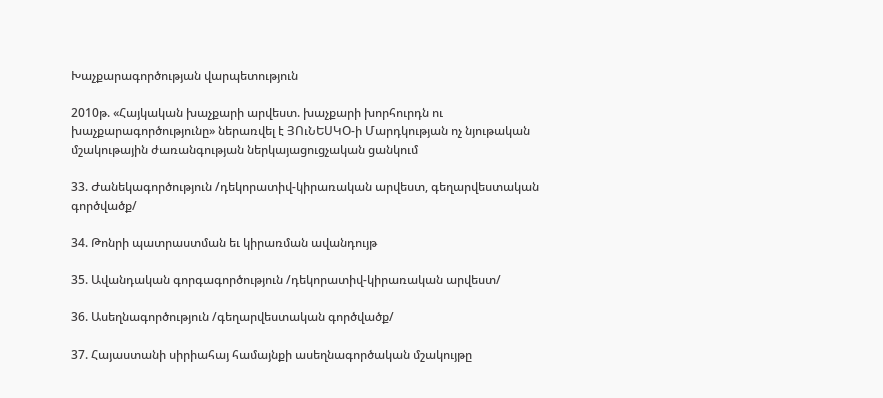Խաչքարագործության վարպետություն

2010թ. «Հայկական խաչքարի արվեստ. խաչքարի խորհուրդն ու խաչքարագործությունը» ներառվել է ՅՈւՆԵՍԿՕ-ի Մարդկության ոչ նյութական մշակութային ժառանգության ներկայացուցչական ցանկում

33. Ժանեկագործություն /դեկորատիվ-կիրառական արվեստ, գեղարվեստական գործվածք/

34. Թոնրի պատրաստման եւ կիրառման ավանդույթ

35. Ավանդական գորգագործություն /դեկորատիվ-կիրառական արվեստ/

36. Ասեղնագործություն /գեղարվեստական գործվածք/

37. Հայաստանի սիրիահայ համայնքի ասեղնագործական մշակույթը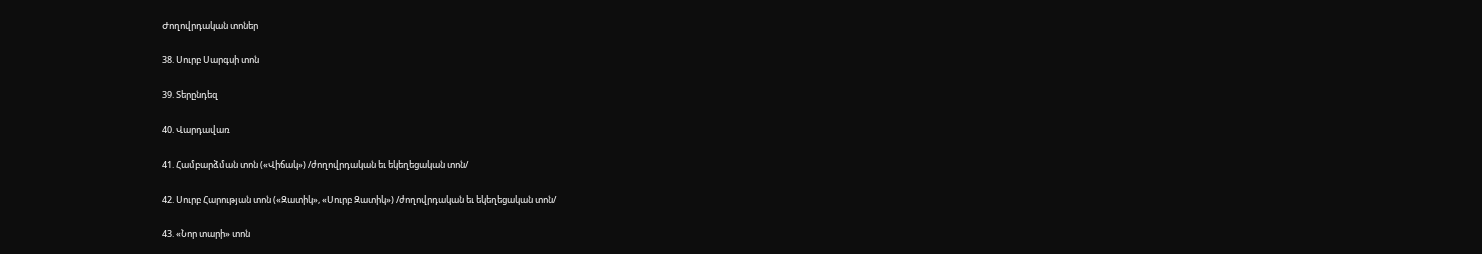Ժողովրդական տոներ

38. Սուրբ Սարգսի տոն

39. Տերընդեզ

40. Վարդավառ

41. Համբարձման տոն («Վիճակ») /ժողովրդական եւ եկեղեցական տոն/

42. Սուրբ Հարության տոն («Զատիկ», «Սուրբ Զատիկ») /ժողովրդական եւ եկեղեցական տոն/

43. «Նոր տարի» տոն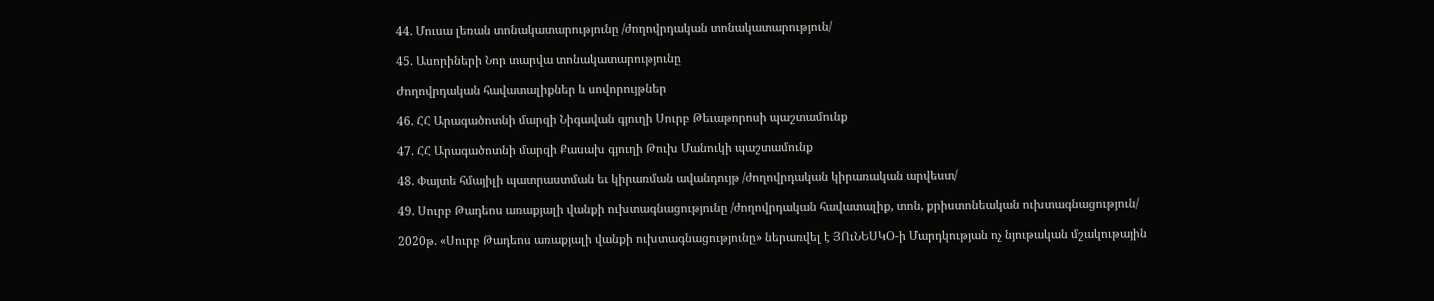44. Մուսա լեռան տոնակատարությունը /ժողովրդական տոնակատարություն/

45. Ասորիների Նոր տարվա տոնակատարությունը

Ժողովրդական հավատալիքներ և սովորույթներ

46. ՀՀ Արագածոտնի մարզի Նիգավան գյուղի Սուրբ Թեւաթորոսի պաշտամունք

47. ՀՀ Արագածոտնի մարզի Քասախ գյուղի Թուխ Մանուկի պաշտամունք

48. Փայտե հմայիլի պատրաստման եւ կիրառման ավանդույթ /ժողովրդական կիրառական արվեստ/

49. Սուրբ Թադեոս առաքյալի վանքի ուխտագնացությունը /ժողովրդական հավատալիք, տոն, քրիստոնեական ուխտագնացություն/

2020թ. «Սուրբ Թադեոս առաքյալի վանքի ուխտագնացությունը» ներառվել է ՅՈւՆԵՍԿՕ-ի Մարդկության ոչ նյութական մշակութային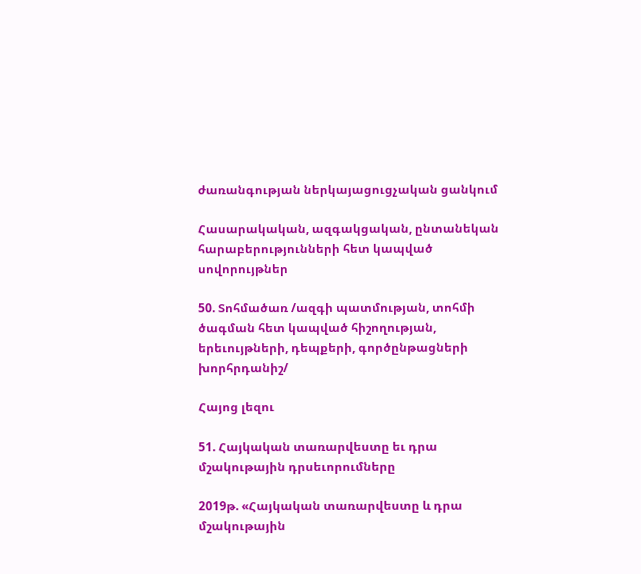ժառանգության ներկայացուցչական ցանկում

Հասարակական, ազգակցական, ընտանեկան հարաբերությունների հետ կապված սովորույթներ

50. Տոհմածառ /ազգի պատմության, տոհմի ծագման հետ կապված հիշողության, երեւույթների, դեպքերի, գործընթացների խորհրդանիշ/

Հայոց լեզու

51. Հայկական տառարվեստը եւ դրա մշակութային դրսեւորումները

2019թ. «Հայկական տառարվեստը և դրա մշակութային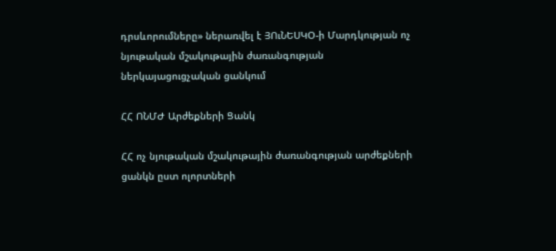դրսևորումները» ներառվել է ՅՈւՆԵՍԿՕ-ի Մարդկության ոչ նյութական մշակութային ժառանգության ներկայացուցչական ցանկում

ՀՀ ՈՆՄԺ Արժեքների Ցանկ

ՀՀ ոչ նյութական մշակութային ժառանգության արժեքների ցանկն ըստ ոլորտների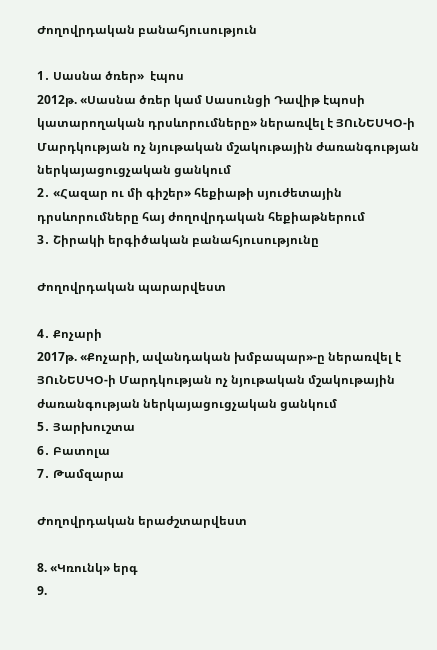Ժողովրդական բանահյուսություն

1․ Սասնա ծռեր»  էպոս
2012թ. «Սասնա ծռեր կամ Սասունցի Դավիթ էպոսի կատարողական դրսևորումները» ներառվել է ՅՈւՆԵՍԿՕ-ի Մարդկության ոչ նյութական մշակութային ժառանգության ներկայացուցչական ցանկում
2․ «Հազար ու մի գիշեր» հեքիաթի սյուժետային դրսևորումները հայ ժողովրդական հեքիաթներում
3․ Շիրակի երգիծական բանահյուսությունը

Ժողովրդական պարարվեստ

4․ Քոչարի
2017թ. «Քոչարի, ավանդական խմբապար»-ը ներառվել է ՅՈւՆԵՍԿՕ-ի Մարդկության ոչ նյութական մշակութային ժառանգության ներկայացուցչական ցանկում
5․ Յարխուշտա
6․ Բատոլա
7․ Թամզարա

Ժողովրդական երաժշտարվեստ

8. «Կռունկ» երգ
9.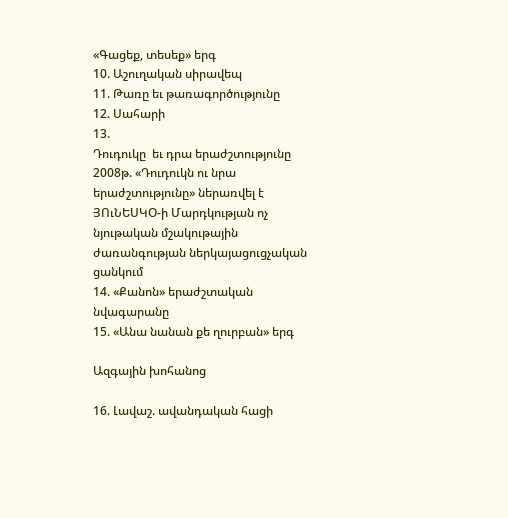«Գացեք, տեսեք» երգ
10. Աշուղական սիրավեպ
11. Թառը եւ թառագործությունը
12. Սահարի
13.
Դուդուկը  եւ դրա երաժշտությունը
2008թ. «Դուդուկն ու նրա երաժշտությունը» ներառվել է ՅՈւՆԵՍԿՕ-ի Մարդկության ոչ նյութական մշակութային ժառանգության ներկայացուցչական ցանկում
14. «Քանոն» երաժշտական նվագարանը
15. «Անա նանան քե ղուրբան» երգ

Ազգային խոհանոց

16. Լավաշ. ավանդական հացի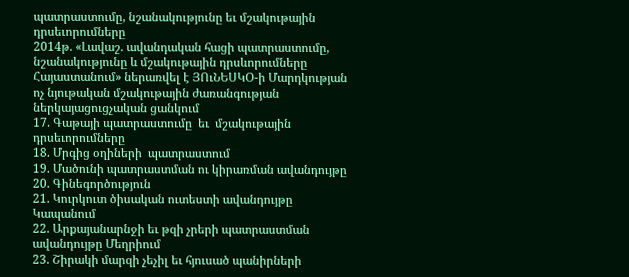պատրաստումը, նշանակությունը եւ մշակութային դրսեւորումները
2014թ. «Լավաշ. ավանդական հացի պատրաստումը, նշանակությունը և մշակութային դրսևորումները Հայաստանում» ներառվել է ՅՈւՆԵՍԿՕ-ի Մարդկության ոչ նյութական մշակութային ժառանգության ներկայացուցչական ցանկում
17. Գաթայի պատրաստումը  եւ  մշակութային դրսեւորումները
18. Մրգից օղիների  պատրաստում
19. Մածունի պատրաստման ու կիրառման ավանդույթը
20. Գինեգործություն
21. Կուրկուտ ծիսական ուտեստի ավանդույթը Կապանում
22. Արքայանարնջի եւ թզի չրերի պատրաստման ավանդույթը Մեղրիում
23. Շիրակի մարզի չեչիլ եւ հյուսած պանիրների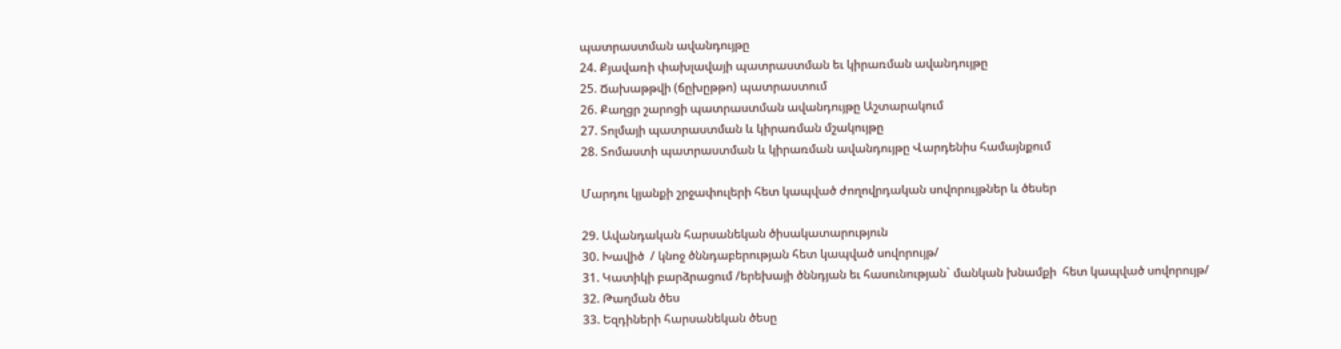պատրաստման ավանդույթը
24. Քյավառի փախլավայի պատրաստման եւ կիրառման ավանդույթը
25. Ճախաթթվի (ճըխըթթո) պատրաստում
26. Քաղցր շարոցի պատրաստման ավանդույթը Աշտարակում
27. Տոլմայի պատրաստման և կիրառման մշակույթը
28. Տոմաստի պատրաստման և կիրառման ավանդույթը Վարդենիս համայնքում

Մարդու կյանքի շրջափուլերի հետ կապված ժողովրդական սովորույթներ և ծեսեր

29. Ավանդական հարսանեկան ծիսակատարություն
30. Խավիծ  / կնոջ ծննդաբերության հետ կապված սովորույթ/
31. Կատիկի բարձրացում /երեխայի ծննդյան եւ հասունության` մանկան խնամքի  հետ կապված սովորույթ/
32. Թաղման ծես
33. Եզդիների հարսանեկան ծեսը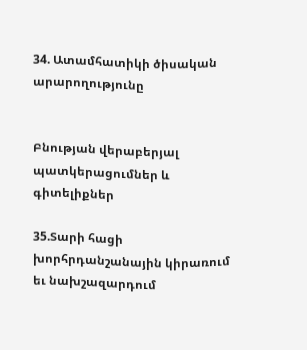34. Ատամհատիկի ծիսական արարողությունը


Բնության վերաբերյալ պատկերացումներ և գիտելիքներ

35.Տարի հացի խորհրդանշանային կիրառում եւ նախշազարդում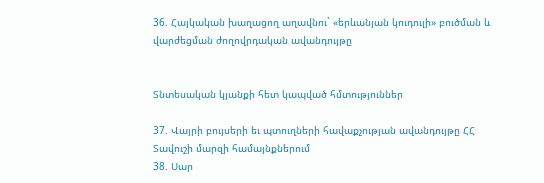36. Հայկական խաղացող աղավնու` «երևանյան կուդուլի» բուծման և վարժեցման ժողովրդական ավանդույթը


Տնտեսական կյանքի հետ կապված հմտություններ

37. Վայրի բույսերի եւ պտուղների հավաքչության ավանդույթը ՀՀ Տավուշի մարզի համայնքներում
38. Սար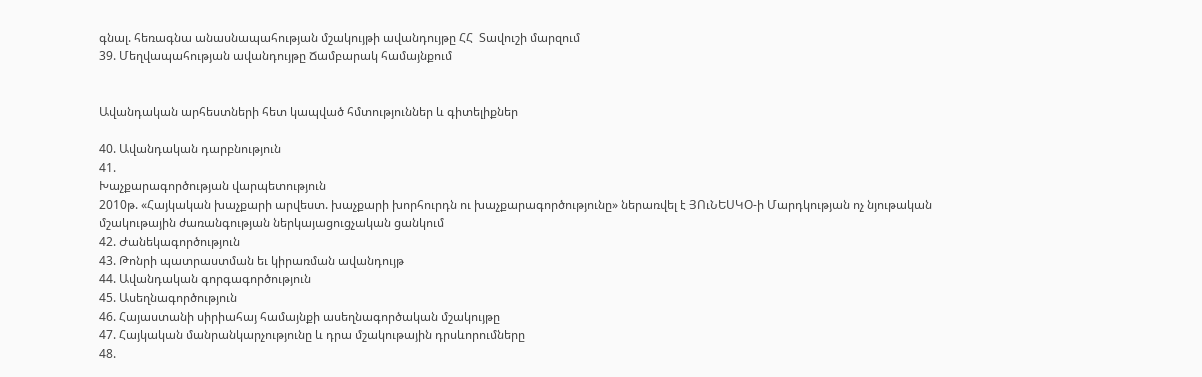գնալ. հեռագնա անասնապահության մշակույթի ավանդույթը ՀՀ  Տավուշի մարզում
39. Մեղվապահության ավանդույթը Ճամբարակ համայնքում


Ավանդական արհեստների հետ կապված հմտություններ և գիտելիքներ

40. Ավանդական դարբնություն
41.
Խաչքարագործության վարպետություն
2010թ. «Հայկական խաչքարի արվեստ. խաչքարի խորհուրդն ու խաչքարագործությունը» ներառվել է ՅՈւՆԵՍԿՕ-ի Մարդկության ոչ նյութական մշակութային ժառանգության ներկայացուցչական ցանկում
42. Ժանեկագործություն
43. Թոնրի պատրաստման եւ կիրառման ավանդույթ
44. Ավանդական գորգագործություն
45. Ասեղնագործություն
46. Հայաստանի սիրիահայ համայնքի ասեղնագործական մշակույթը
47. Հայկական մանրանկարչությունը և դրա մշակութային դրսևորումները
48.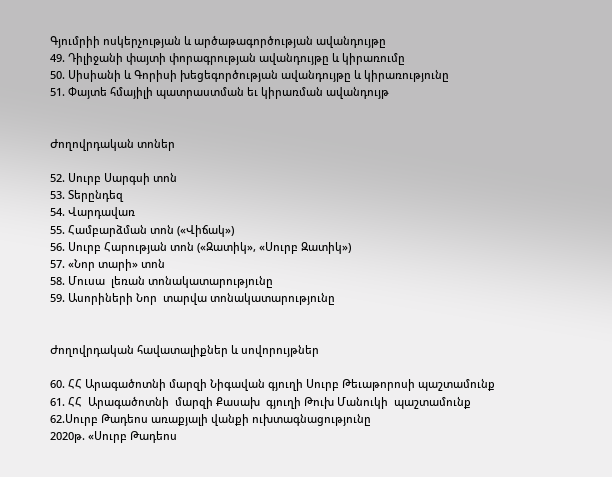Գյումրիի ոսկերչության և արծաթագործության ավանդույթը
49. Դիլիջանի փայտի փորագրության ավանդույթը և կիրառումը
50. Սիսիանի և Գորիսի խեցեգործության ավանդույթը և կիրառությունը
51. Փայտե հմայիլի պատրաստման եւ կիրառման ավանդույթ


Ժողովրդական տոներ

52. Սուրբ Սարգսի տոն
53. Տերընդեզ
54. Վարդավառ
55. Համբարձման տոն («Վիճակ»)
56. Սուրբ Հարության տոն («Զատիկ», «Սուրբ Զատիկ»)
57. «Նոր տարի» տոն
58. Մուսա  լեռան տոնակատարությունը
59. Ասորիների Նոր  տարվա տոնակատարությունը


Ժողովրդական հավատալիքներ և սովորույթներ

60. ՀՀ Արագածոտնի մարզի Նիգավան գյուղի Սուրբ Թեւաթորոսի պաշտամունք
61. ՀՀ  Արագածոտնի  մարզի Քասախ  գյուղի Թուխ Մանուկի  պաշտամունք
62.Սուրբ Թադեոս առաքյալի վանքի ուխտագնացությունը
2020թ. «Սուրբ Թադեոս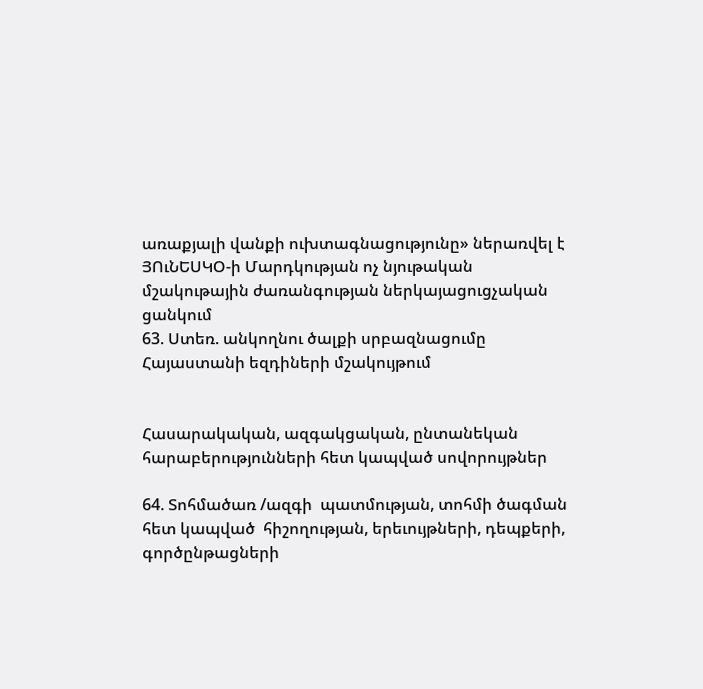առաքյալի վանքի ուխտագնացությունը» ներառվել է ՅՈւՆԵՍԿՕ-ի Մարդկության ոչ նյութական մշակութային ժառանգության ներկայացուցչական ցանկում
63. Ստեռ. անկողնու ծալքի սրբազնացումը Հայաստանի եզդիների մշակույթում


Հասարակական, ազգակցական, ընտանեկան հարաբերությունների հետ կապված սովորույթներ

64. Տոհմածառ /ազգի  պատմության, տոհմի ծագման  հետ կապված  հիշողության, երեւույթների, դեպքերի, գործընթացների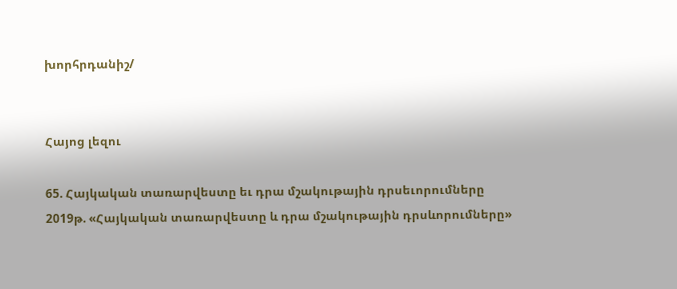խորհրդանիշ/


Հայոց լեզու

65. Հայկական տառարվեստը եւ դրա մշակութային դրսեւորումները
2019թ. «Հայկական տառարվեստը և դրա մշակութային դրսևորումները»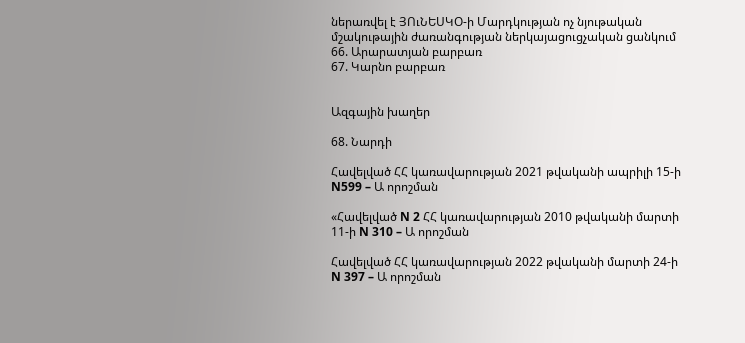ներառվել է ՅՈւՆԵՍԿՕ-ի Մարդկության ոչ նյութական մշակութային ժառանգության ներկայացուցչական ցանկում
66. Արարատյան բարբառ
67. Կարնո բարբառ


Ազգային խաղեր

68. Նարդի

Հավելված ՀՀ կառավարության 2021 թվականի ապրիլի 15-ի N599 – Ա որոշման

«Հավելված N 2 ՀՀ կառավարության 2010 թվականի մարտի 11-ի N 310 – Ա որոշման

Հավելված ՀՀ կառավարության 2022 թվականի մարտի 24-ի N 397 – Ա որոշման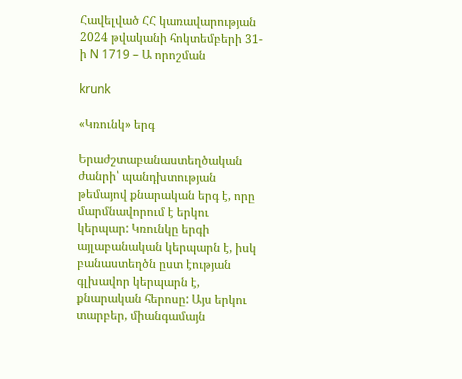Հավելված ՀՀ կառավարության 2024 թվականի հոկտեմբերի 31-ի N 1719 – Ա որոշման

krunk

«Կռունկ» երգ

Երաժշտաբանաստեղծական ժանրի՝ պանդխտության թեմայով քնարական երգ է, որը մարմնավորում է երկու կերպար: Կռունկը երգի այլաբանական կերպարն է, իսկ բանաստեղծն ըստ էության գլխավոր կերպարն է, քնարական հերոսը: Այս երկու տարբեր, միանգամայն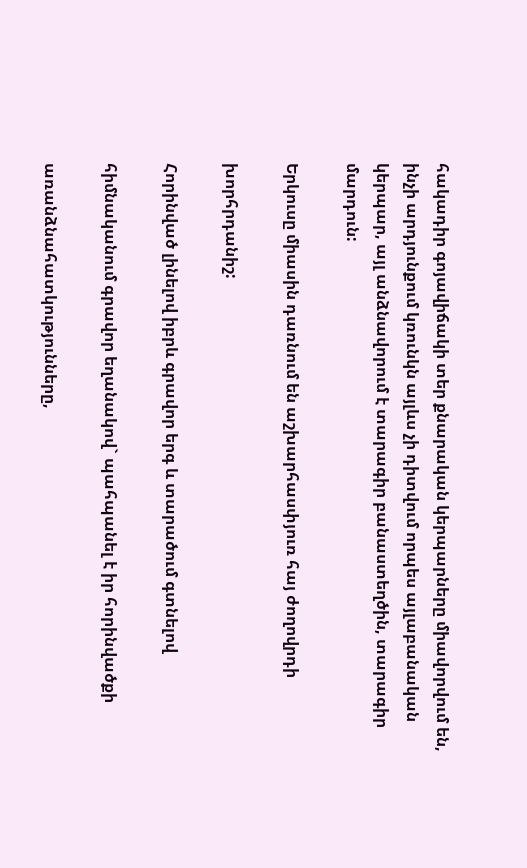հակադիր գոյավիճակի տեր քնարական կերպարները միավորվում են, ինչի արդյունքում կռունկն այլևս չի դիտվում որպես այլաբանական կերպար, այլ անձնավորում է տարագիր բանաստեղծին, տարագիր մարդուն:

Երկուսը միասին դառնում են աշխարհասփյուռ հայ ժողովրդի

խորհրդանիշ:

Հորինված լինելով իբրև գրավոր երգ և տարածում գտնելով

հիմնականում գրավոր եղանակով` պահպանել է իր հորինվածքի

առանձնահատկությունները,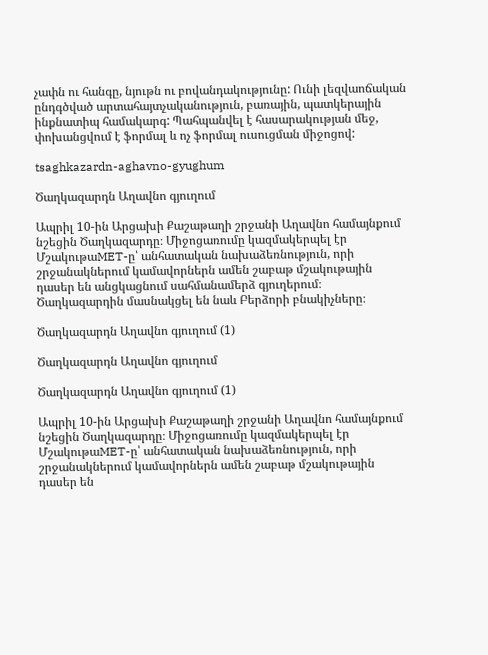չափն ու հանգը, նյութն ու բովանդակությունը: Ունի լեզվաոճական ընդգծված արտահայտչականություն, բառային, պատկերային ինքնատիպ համակարգ: Պահպանվել է հասարակության մեջ, փոխանցվում է ֆորմալ և ոչ ֆորմալ ուսուցման միջոցով:

tsaghkazardn-aghavno-gyughum

Ծաղկազարդն Աղավնո գյուղում

Ապրիլ 10-ին Արցախի Քաշաթաղի շրջանի Աղավնո համայնքում նշեցին Ծաղկազարդը։ Միջոցառումը կազմակերպել էր ՄշակութաMET-ը՝ անհատական նախաձեռնություն, որի շրջանակներում կամավորներն ամեն շաբաթ մշակութային դասեր են անցկացնում սահմանամերձ գյուղերում։ Ծաղկազարդին մասնակցել են նաև Բերձորի բնակիչները։

Ծաղկազարդն Աղավնո գյուղում (1)

Ծաղկազարդն Աղավնո գյուղում

Ծաղկազարդն Աղավնո գյուղում (1)

Ապրիլ 10-ին Արցախի Քաշաթաղի շրջանի Աղավնո համայնքում նշեցին Ծաղկազարդը։ Միջոցառումը կազմակերպել էր ՄշակութաMET-ը՝ անհատական նախաձեռնություն, որի շրջանակներում կամավորներն ամեն շաբաթ մշակութային դասեր են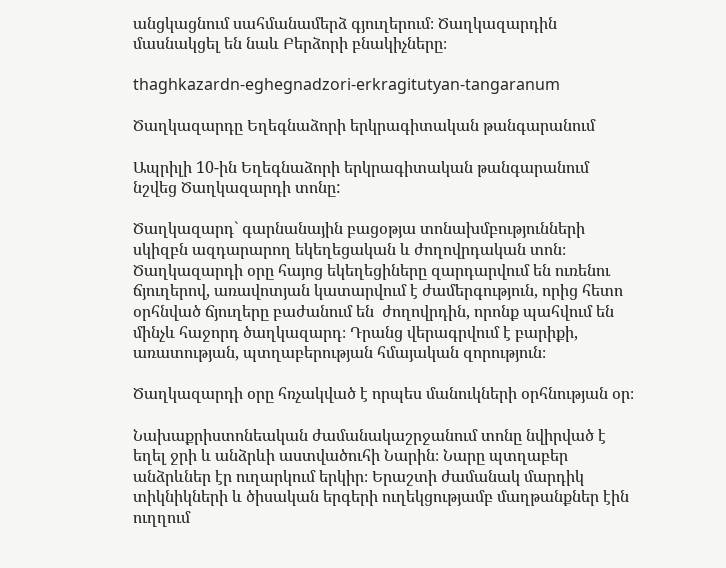անցկացնում սահմանամերձ գյուղերում։ Ծաղկազարդին մասնակցել են նաև Բերձորի բնակիչները։

thaghkazardn-eghegnadzori-erkragitutyan-tangaranum

Ծաղկազարդը Եղեգնաձորի երկրագիտական թանգարանում

Ապրիլի 10-ին Եղեգնաձորի երկրագիտական թանգարանում  նշվեց Ծաղկազարդի տոնը:

Ծաղկազարդ` գարնանային բացօթյա տոնախմբությունների սկիզբն ազդարարող եկեղեցական և ժողովրդական տոն։ Ծաղկազարդի օրը հայոց եկեղեցիները զարդարվում են ուռենու ճյուղերով, առավոտյան կատարվում է ժամերգություն, որից հետո օրհնված ճյուղերը բաժանում են  ժողովրդին, որոնք պահվում են մինչև հաջորդ ծաղկազարդ։ Դրանց վերագրվում է բարիքի, առատության, պտղաբերության հմայական զորություն։

Ծաղկազարդի օրը հռչակված է որպես մանուկների օրհնության օր։

Նախաքրիստոնեական ժամանակաշրջանում տոնը նվիրված է եղել ջրի և անձրևի աստվածուհի Նարին։ Նարը պտղաբեր անձրևներ էր ուղարկում երկիր։ Երաշտի ժամանակ մարդիկ տիկնիկների և ծիսական երգերի ուղեկցությամբ մաղթանքներ էին ուղղում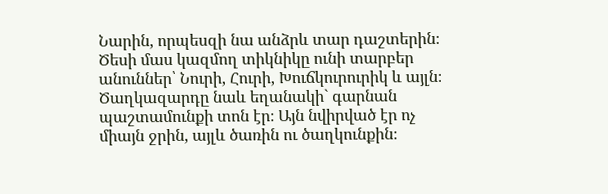Նարին, որպեսզի նա անձրև տար դաշտերին։ Ծեսի մաս կազմող տիկնիկը ունի տարբեր անուններ՝ Նուրի, Հուրի, Խուճկուրուրիկ և այլն։ Ծաղկազարդը նաև եղանակի` գարնան պաշտամունքի տոն էր։ Այն նվիրված էր ոչ միայն ջրին, այլև ծառին ու ծաղկունքին։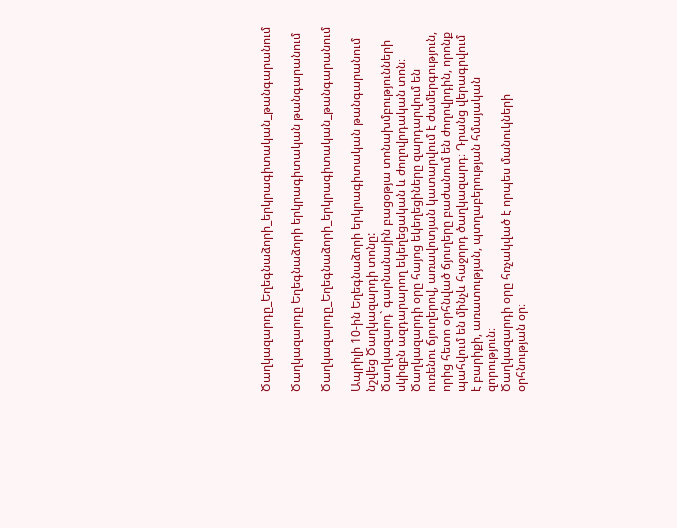Ծաղկազարդը_Եղեգնաձորի_երկրագիտական_թանգարանում

Ծաղկազարդը Եղեգնաձորի երկրագիտական թանգարանում

Ծաղկազարդը_Եղեգնաձորի_երկրագիտական_թանգարանում

Ապրիլի 10-ին Եղեգնաձորի երկրագիտական թանգարանում նշվեց Ծաղկազարդի տոնը:
Ծաղկազարդ` գարնանային բացօթյա տոնախմբությունների սկիզբն ազդարարող եկեղեցական և ժողովրդական տոն։ Ծաղկազարդի օրը հայոց եկեղեցիները զարդարվում են ուռենու ճյուղերով, առավոտյան կատարվում է ժամերգություն, որից հետո օրհնված ճյուղերը բաժանում են ժողովրդին, որոնք պահվում են մինչև հաջորդ ծաղկազարդ։ Դրանց վերագրվում է բարիքի, առատության, պտղաբերության հմայական զորություն։
Ծաղկազարդի օրը հռչակված է որպես մանուկների օրհնության օր։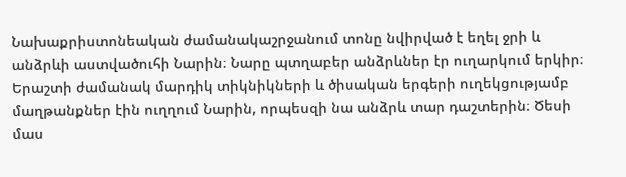Նախաքրիստոնեական ժամանակաշրջանում տոնը նվիրված է եղել ջրի և անձրևի աստվածուհի Նարին։ Նարը պտղաբեր անձրևներ էր ուղարկում երկիր։ Երաշտի ժամանակ մարդիկ տիկնիկների և ծիսական երգերի ուղեկցությամբ մաղթանքներ էին ուղղում Նարին, որպեսզի նա անձրև տար դաշտերին։ Ծեսի մաս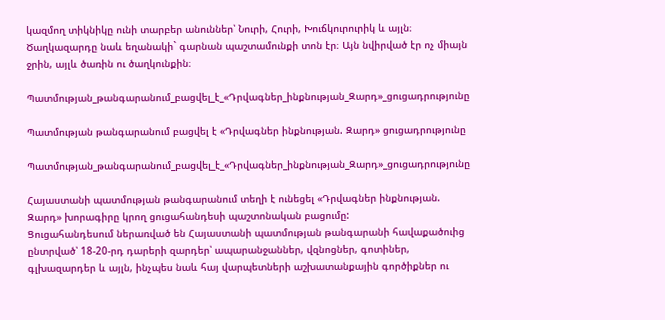կազմող տիկնիկը ունի տարբեր անուններ՝ Նուրի, Հուրի, Խուճկուրուրիկ և այլն։ Ծաղկազարդը նաև եղանակի` գարնան պաշտամունքի տոն էր։ Այն նվիրված էր ոչ միայն ջրին, այլև ծառին ու ծաղկունքին։

Պատմության_թանգարանում_բացվել_է_«Դրվագներ_ինքնության_Զարդ»_ցուցադրությունը

Պատմության թանգարանում բացվել է «Դրվագներ ինքնության. Զարդ» ցուցադրությունը

Պատմության_թանգարանում_բացվել_է_«Դրվագներ_ինքնության_Զարդ»_ցուցադրությունը

Հայաստանի պատմության թանգարանում տեղի է ունեցել «Դրվագներ ինքնության. Զարդ» խորագիրը կրող ցուցահանդեսի պաշտոնական բացումը:
Ցուցահանդեսում ներառված են Հայաստանի պատմության թանգարանի հավաքածուից ընտրված՝ 18-20-րդ դարերի զարդեր՝ ապարանջաններ, վզնոցներ, գոտիներ, գլխազարդեր և այլն, ինչպես նաև հայ վարպետների աշխատանքային գործիքներ ու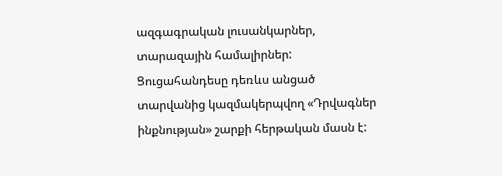ազգագրական լուսանկարներ, տարազային համալիրներ:
Ցուցահանդեսը դեռևս անցած տարվանից կազմակերպվող «Դրվագներ ինքնության» շարքի հերթական մասն է: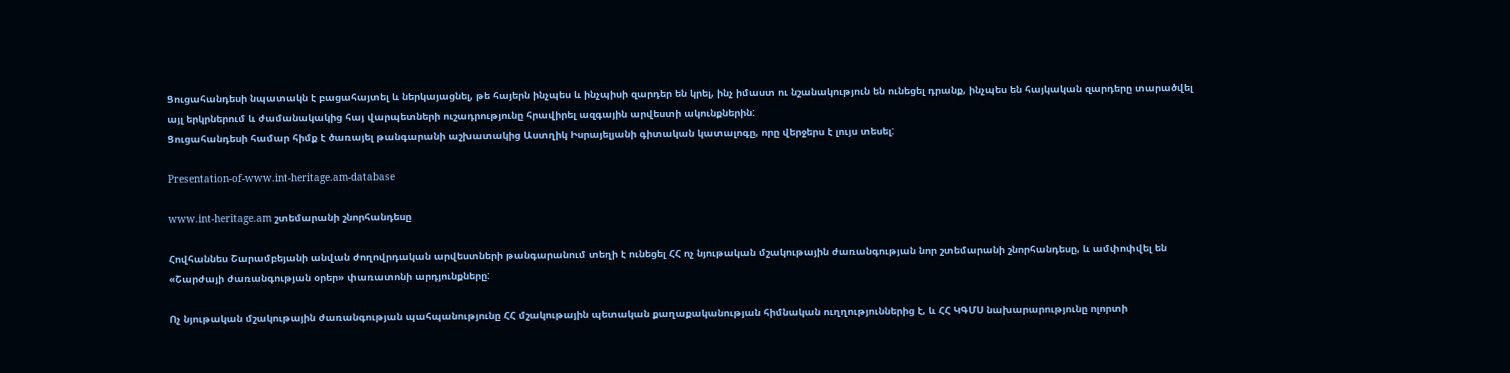Ցուցահանդեսի նպատակն է բացահայտել և ներկայացնել, թե հայերն ինչպես և ինչպիսի զարդեր են կրել, ինչ իմաստ ու նշանակություն են ունեցել դրանք, ինչպես են հայկական զարդերը տարածվել այլ երկրներում և ժամանակակից հայ վարպետների ուշադրությունը հրավիրել ազգային արվեստի ակունքներին:
Ցուցահանդեսի համար հիմք է ծառայել թանգարանի աշխատակից Աստղիկ Իսրայելյանի գիտական կատալոգը, որը վերջերս է լույս տեսել:

Presentation-of-www.int-heritage.am-database

www.int-heritage.am շտեմարանի շնորհանդեսը

Հովհաննես Շարամբեյանի անվան ժողովրդական արվեստների թանգարանում տեղի է ունեցել ՀՀ ոչ նյութական մշակութային ժառանգության նոր շտեմարանի շնորհանդեսը, և ամփոփվել են «Շարժայի ժառանգության օրեր» փառատոնի արդյունքները:

Ոչ նյութական մշակութային ժառանգության պահպանությունը ՀՀ մշակութային պետական քաղաքականության հիմնական ուղղություններից է, և ՀՀ ԿԳՄՍ նախարարությունը ոլորտի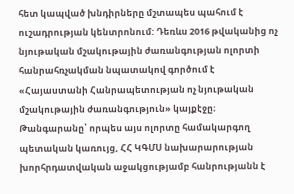հետ կապված խնդիրները մշտապես պահում է ուշադրության կենտրոնում: Դեռևս 2016 թվականից ոչ նյութական մշակութային ժառանգության ոլորտի հանրահռչակման նպատակով գործում է «Հայաստանի Հանրապետության ոչ նյութական մշակութային ժառանգություն» կայքէջը։ Թանգարանը՝ որպես այս ոլորտը համակարգող պետական կառույց, ՀՀ ԿԳՄՍ նախարարության խորհրդատվական աջակցությամբ հանրությանն է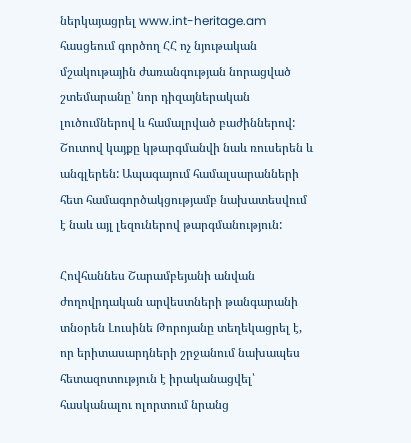ներկայացրել www.int-heritage.am հասցեում գործող ՀՀ ոչ նյութական մշակութային ժառանգության նորացված շտեմարանը՝ նոր դիզայներական լուծումներով և համալրված բաժիններով: Շուտով կայքը կթարգմանվի նաև ռուսերեն և անգլերեն: Ապագայում համալսարանների հետ համագործակցությամբ նախատեսվում է նաև այլ լեզուներով թարգմանություն:

Հովհաննես Շարամբեյանի անվան ժողովրդական արվեստների թանգարանի տնօրեն Լուսինե Թորոյանը տեղեկացրել է, որ երիտասարդների շրջանում նախապես հետազոտություն է իրականացվել՝ հասկանալու ոլորտում նրանց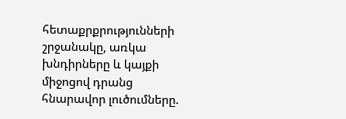հետաքրքրությունների շրջանակը, առկա խնդիրները և կայքի միջոցով դրանց հնարավոր լուծումները.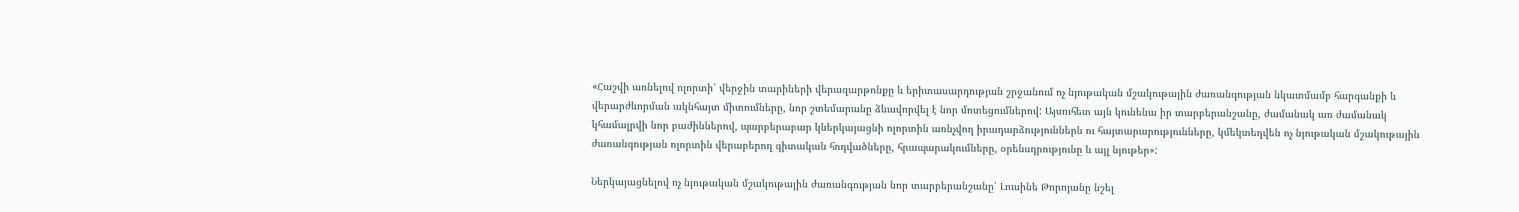«Հաշվի առնելով ոլորտի՝ վերջին տարիների վերազարթոնքը և երիտասարդության շրջանում ոչ նյութական մշակութային ժառանգության նկատմամբ հարգանքի և վերարժևորման ակնհայտ միտումները, նոր շտեմարանը ձևավորվել է նոր մոտեցումներով: Այսուհետ այն կունենա իր տարբերանշանը, ժամանակ առ ժամանակ կհամալրվի նոր բաժիններով, պարբերաբար կներկայացնի ոլորտին առնչվող իրադարձություններն ու հայտարարությունները, կմեկտեղվեն ոչ նյութական մշակութային ժառանգության ոլորտին վերաբերող գիտական հոդվածները, հրապարակումները, օրենսդրությունը և այլ նյութեր»:

Ներկայացնելով ոչ նյութական մշակութային ժառանգության նոր տարբերանշանը՝ Լուսինե Թորոյանը նշել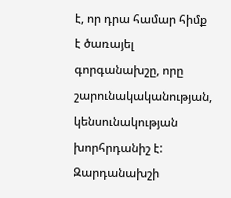է, որ դրա համար հիմք է ծառայել գորգանախշը, որը շարունակականության, կենսունակության խորհրդանիշ է: Զարդանախշի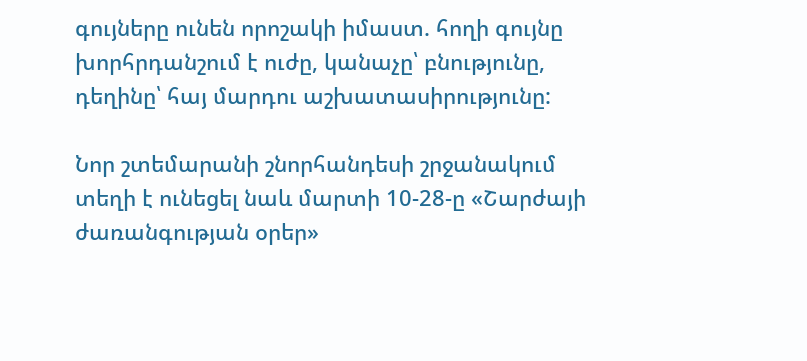գույները ունեն որոշակի իմաստ. հողի գույնը խորհրդանշում է ուժը, կանաչը՝ բնությունը, դեղինը՝ հայ մարդու աշխատասիրությունը:

Նոր շտեմարանի շնորհանդեսի շրջանակում տեղի է ունեցել նաև մարտի 10-28-ը «Շարժայի ժառանգության օրեր»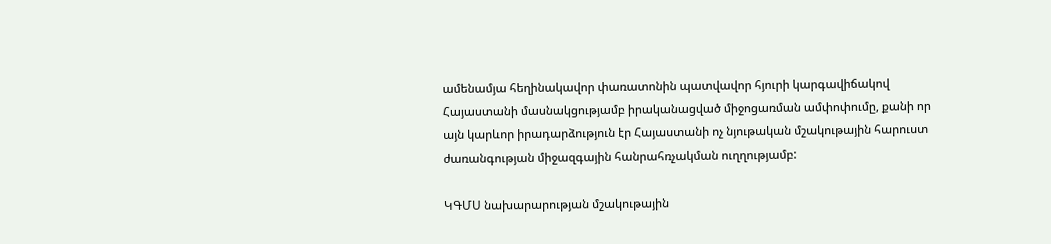ամենամյա հեղինակավոր փառատոնին պատվավոր հյուրի կարգավիճակով Հայաստանի մասնակցությամբ իրականացված միջոցառման ամփոփումը, քանի որ այն կարևոր իրադարձություն էր Հայաստանի ոչ նյութական մշակութային հարուստ ժառանգության միջազգային հանրահռչակման ուղղությամբ:

ԿԳՄՍ նախարարության մշակութային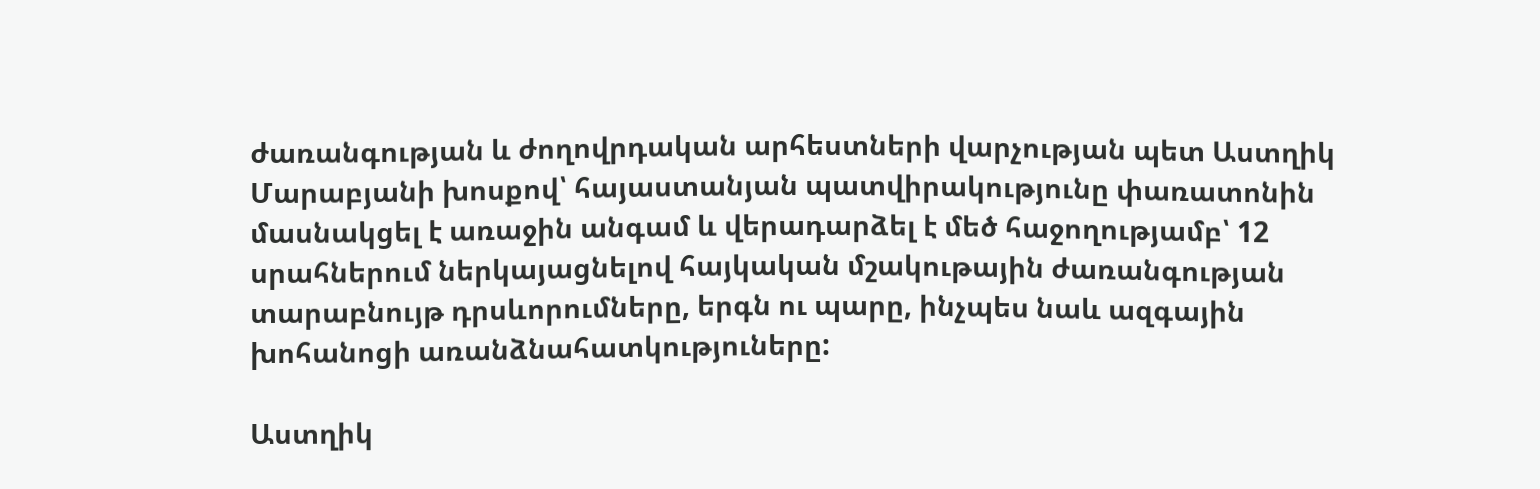ժառանգության և ժողովրդական արհեստների վարչության պետ Աստղիկ Մարաբյանի խոսքով՝ հայաստանյան պատվիրակությունը փառատոնին մասնակցել է առաջին անգամ և վերադարձել է մեծ հաջողությամբ՝ 12 սրահներում ներկայացնելով հայկական մշակութային ժառանգության տարաբնույթ դրսևորումները, երգն ու պարը, ինչպես նաև ազգային խոհանոցի առանձնահատկություները:

Աստղիկ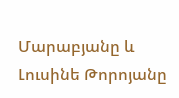Մարաբյանը և Լուսինե Թորոյանը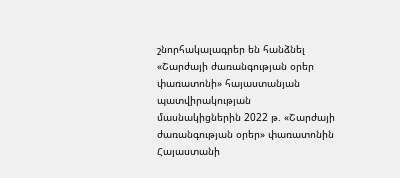շնորհակալագրեր են հանձնել «Շարժայի ժառանգության օրեր փառատոնի» հայաստանյան պատվիրակության մասնակիցներին 2022 թ. «Շարժայի ժառանգության օրեր» փառատոնին Հայաստանի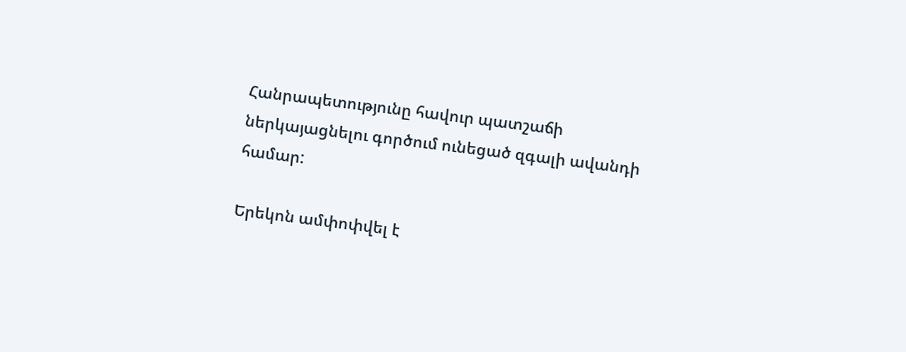Հանրապետությունը հավուր պատշաճի ներկայացնելու գործում ունեցած զգալի ավանդի համար:

Երեկոն ամփոփվել է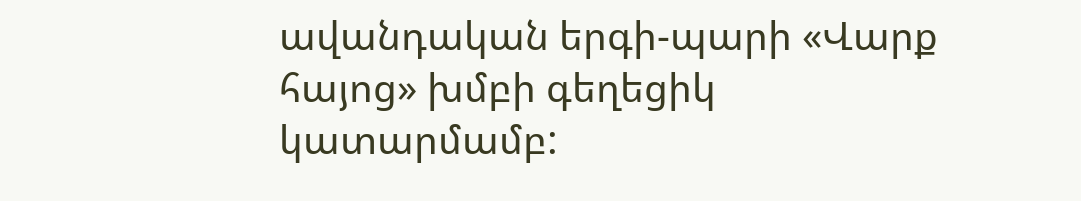ավանդական երգի-պարի «Վարք հայոց» խմբի գեղեցիկ կատարմամբ: